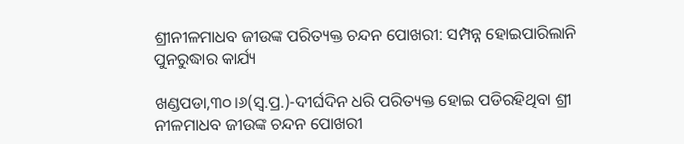ଶ୍ରୀନୀଳମାଧବ ଜୀଉଙ୍କ ପରିତ୍ୟକ୍ତ ଚନ୍ଦନ ପୋଖରୀ: ସମ୍ପନ୍ନ ହୋଇପାରିଲାନି ପୁନରୁଦ୍ଧାର କାର୍ଯ୍ୟ

ଖଣ୍ଡପଡା,୩୦।୬(ସ୍ବ.ପ୍ର.)-ଦୀର୍ଘଦିନ ଧରି ପରିତ୍ୟକ୍ତ ହୋଇ ପଡିରହିଥିବା ଶ୍ରୀ ନୀଳମାଧବ ଜୀଉଙ୍କ ଚନ୍ଦନ ପୋଖରୀ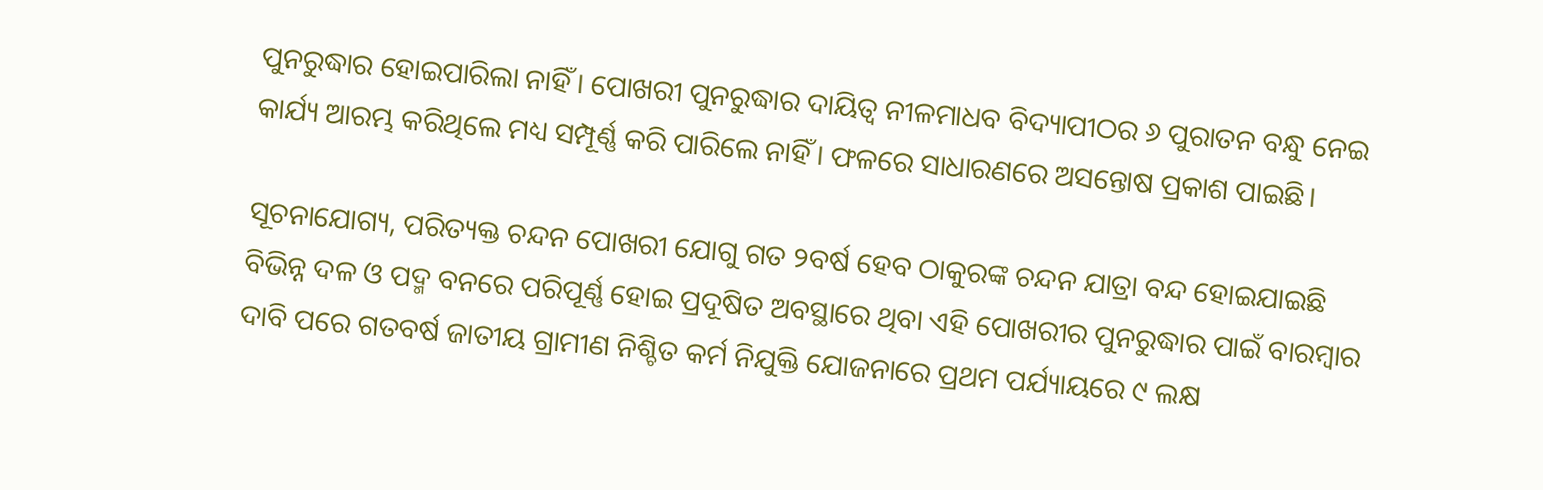ପୁନରୁଦ୍ଧାର ହୋଇପାରିଲା ନାହିଁ। ପୋଖରୀ ପୁନରୁଦ୍ଧାର ଦାୟିତ୍ୱ ନୀଳମାଧବ ବିଦ୍ୟାପୀଠର ୬ ପୁରାତନ ବନ୍ଧୁ ନେଇ କାର୍ଯ୍ୟ ଆରମ୍ଭ କରିଥିଲେ ମଧ୍ୟ ସମ୍ପୂର୍ଣ୍ଣ କରି ପାରିଲେ ନାହିଁ। ଫଳରେ ସାଧାରଣରେ ଅସନ୍ତୋଷ ପ୍ରକାଶ ପାଇଛି।

ସୂଚନାଯୋଗ୍ୟ, ପରିତ୍ୟକ୍ତ ଚନ୍ଦନ ପୋଖରୀ ଯୋଗୁ ଗତ ୨ବର୍ଷ ହେବ ଠାକୁରଙ୍କ ଚନ୍ଦନ ଯାତ୍ରା ବନ୍ଦ ହୋଇଯାଇଛି ବିଭିନ୍ନ ଦଳ ଓ ପଦ୍ମ ବନରେ ପରିପୂର୍ଣ୍ଣ ହୋଇ ପ୍ରଦୂଷିତ ଅବସ୍ଥାରେ ଥିବା ଏହି ପୋଖରୀର ପୁନରୁଦ୍ଧାର ପାଇଁ ବାରମ୍ବାର ଦାବି ପରେ ଗତବର୍ଷ ଜାତୀୟ ଗ୍ରାମୀଣ ନିଶ୍ଚିତ କର୍ମ ନିଯୁକ୍ତି ଯୋଜନାରେ ପ୍ରଥମ ପର୍ଯ୍ୟାୟରେ ୯ ଲକ୍ଷ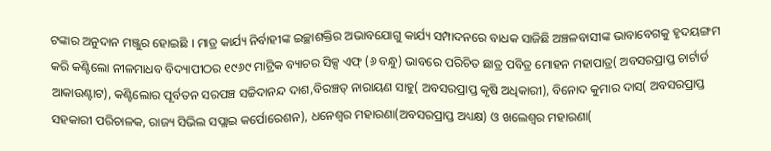ଟଙ୍କାର ଅନୁଦାନ ମଞ୍ଜୁର ହୋଇଛି । ମାତ୍ର କାର୍ଯ୍ୟ ନିର୍ବାହୀଙ୍କ ଇଚ୍ଛାଶକ୍ତିର ଅଭାବଯୋଗୁ କାର୍ଯ୍ୟ ସମ୍ପାଦନରେ ବାଧକ ସାଜିଛି ଅଞ୍ଚଳବାସୀଙ୍କ ଭାବାବେଗକୁ ହୃଦୟଙ୍ଗମ କରି କଣ୍ଟିଲୋ ନୀଳମାଧବ ବିଦ୍ୟାପୀଠର ୧୯୬୯ ମାଟ୍ରିକ ବ୍ୟାଚର ସିକ୍ସ ଏଫ୍‌ (୬ ବନ୍ଧୁ) ଭାବରେ ପରିଚିତ ଛାତ୍ର ପବିତ୍ର ମୋହନ ମହାପାତ୍ର( ଅବସରପ୍ରାପ୍ତ ଚାର୍ଟାର୍ଡ ଆକାଉଣ୍ଟାଟ), କଣ୍ଟିଲୋର ପୂର୍ବତନ ସରପଞ୍ଚ ସଚ୍ଚିଦାନନ୍ଦ ଦାଶ,ବିରଞ୍ଚତ୍ ନାରାୟଣ ସାହୁ( ଅବସରପ୍ରାପ୍ତ କୃଷି ଅଧିକାରୀ), ବିନୋଦ କୁମାର ଦାସ( ଅବସରପ୍ରାପ୍ତ ସହକାରୀ ପରିଚାଳକ, ରାଜ୍ୟ ସିଭିଲ ସପ୍ଲାଇ କର୍ପୋରେଶନ), ଧନେଶ୍ୱର ମହାରଣା(ଅବସରପ୍ରାପ୍ତ ଅଧ୍ୟକ୍ଷ) ଓ ଖଲେଶ୍ୱର ମହାରଣା(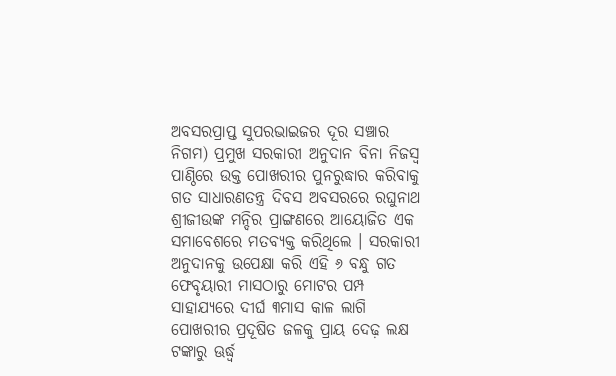ଅବସରପ୍ରାପ୍ତ ସୁପରଭାଇଜର ଦୂର ସଞ୍ଚାର ନିଗମ) ପ୍ରମୁଖ ସରକାରୀ ଅନୁଦାନ ବିନା ନିଜସ୍ବ ପାଣ୍ଠିରେ ଉକ୍ତ ପୋଖରୀର ପୁନରୁଦ୍ଧାର କରିବାକୁ ଗତ ସାଧାରଣତନ୍ତ୍ର ଦିବସ ଅବସରରେ ରଘୁନାଥ ଶ୍ରୀଜୀଉଙ୍କ ମନ୍ଦିର ପ୍ରାଙ୍ଗଣରେ ଆୟୋଜିତ ଏକ ସମାବେଶରେ ମତବ୍ୟକ୍ତ କରିଥିଲେ । ସରକାରୀ ଅନୁଦାନକୁ ଉପେକ୍ଷା କରି ଏହି ୬ ବନ୍ଧୁ ଗତ ଫେବୃୟାରୀ ମାସଠାରୁ ମୋଟର ପମ୍ପ ସାହାଯ୍ୟରେ ଦୀର୍ଘ ୩ମାସ କାଳ ଲାଗି ପୋଖରୀର ପ୍ରଦୂଷିତ ଜଳକୁ ପ୍ରାୟ ଦେଢ଼ ଲକ୍ଷ ଟଙ୍କାରୁ ଊର୍ଦ୍ଧ୍ୱ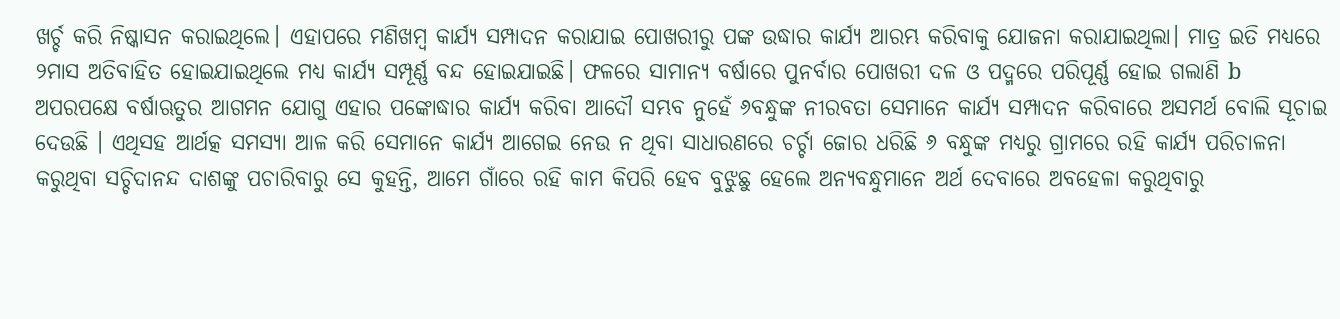ଖର୍ଚ୍ଚ କରି ନିଷ୍କାସନ କରାଇଥିଲେ। ଏହାପରେ ମଣିଖମ୍ବ କାର୍ଯ୍ୟ ସମ୍ପାଦନ କରାଯାଇ ପୋଖରୀରୁ ପଙ୍କ ଉଦ୍ଧାର କାର୍ଯ୍ୟ ଆରମ୍ଭ କରିବାକୁ ଯୋଜନା କରାଯାଇଥିଲା। ମାତ୍ର ଇତି ମଧ୍ୟରେ ୨ମାସ ଅତିବାହିତ ହୋଇଯାଇଥିଲେ ମଧ୍ୟ କାର୍ଯ୍ୟ ସମ୍ପୂର୍ଣ୍ଣ ବନ୍ଦ ହୋଇଯାଇଛି। ଫଳରେ ସାମାନ୍ୟ ବର୍ଷାରେ ପୁନର୍ବାର ପୋଖରୀ ଦଳ ଓ ପଦ୍ମରେ ପରିପୂର୍ଣ୍ଣ ହୋଇ ଗଲାଣି b ଅପରପକ୍ଷେ ବର୍ଷାଋତୁର ଆଗମନ ଯୋଗୁ ଏହାର ପଙ୍କୋଦ୍ଧାର କାର୍ଯ୍ୟ କରିବା ଆଦୌ ସମ୍ଭବ ନୁହେଁ ୬ବନ୍ଧୁଙ୍କ ନୀରବତା ସେମାନେ କାର୍ଯ୍ୟ ସମ୍ପାଦନ କରିବାରେ ଅସମର୍ଥ ବୋଲି ସୂଚାଇ ଦେଉଛି । ଏଥିସହ ଆର୍ଥତ୍କ ସମସ୍ୟା ଆଳ କରି ସେମାନେ କାର୍ଯ୍ୟ ଆଗେଇ ନେଉ ନ ଥିବା ସାଧାରଣରେ ଚର୍ଚ୍ଚା ଜୋର ଧରିଛି ୬ ବନ୍ଧୁଙ୍କ ମଧ୍ୟରୁ ଗ୍ରାମରେ ରହି କାର୍ଯ୍ୟ ପରିଚାଳନା କରୁଥିବା ସଚ୍ଚିଦାନନ୍ଦ ଦାଶଙ୍କୁ ପଚାରିବାରୁ ସେ କୁହନ୍ତି, ଆମେ ଗାଁରେ ରହି କାମ କିପରି ହେବ ବୁଝୁଛୁ ହେଲେ ଅନ୍ୟବନ୍ଧୁମାନେ ଅର୍ଥ ଦେବାରେ ଅବହେଳା କରୁଥିବାରୁ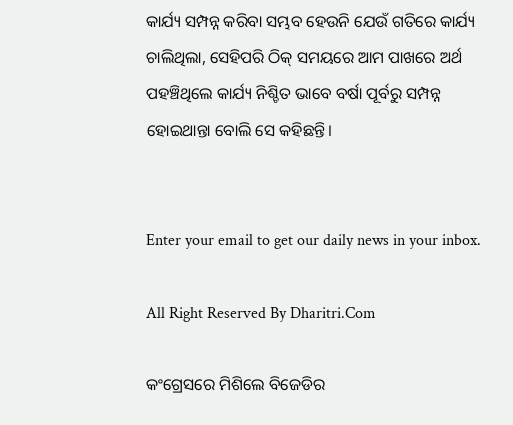କାର୍ଯ୍ୟ ସମ୍ପନ୍ନ କରିବା ସମ୍ଭବ ହେଉନି ଯେଉଁ ଗତିରେ କାର୍ଯ୍ୟ ଚାଲିଥିଲା, ସେହିପରି ଠିକ୍‌ ସମୟରେ ଆମ ପାଖରେ ଅର୍ଥ ପହଞ୍ଚିଥିଲେ କାର୍ଯ୍ୟ ନିଶ୍ଚିତ ଭାବେ ବର୍ଷା ପୂର୍ବରୁ ସମ୍ପନ୍ନ ହୋଇଥାନ୍ତା ବୋଲି ସେ କହିଛନ୍ତି।


Enter your email to get our daily news in your inbox.

All Right Reserved By Dharitri.Com

କଂଗ୍ରେସରେ ମିଶିଲେ ବିଜେଡିର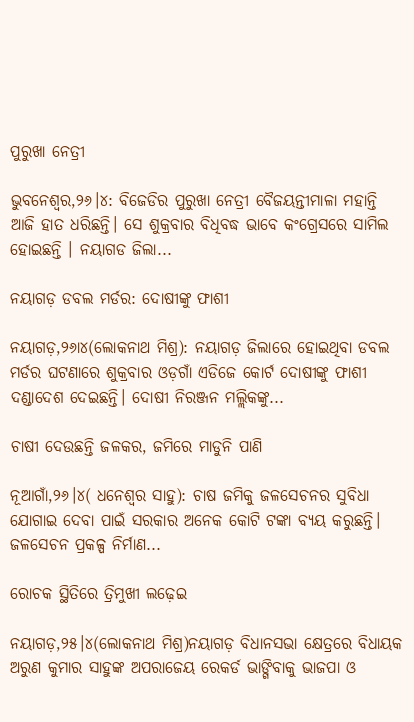ପୁରୁଖା ନେତ୍ରୀ

ଭୁବନେଶ୍ୱର,୨୬।୪: ବିଜେଡିର ପୁରୁଖା ନେତ୍ରୀ ବୈଜୟନ୍ତୀମାଳା ମହାନ୍ତି ଆଜି ହାତ ଧରିଛନ୍ତି। ସେ ଶୁକ୍ରବାର ବିଧିବଦ୍ଧ ଭାବେ କଂଗ୍ରେସରେ ସାମିଲ ହୋଇଛନ୍ତି । ନୟାଗଡ ଜିଲା...

ନୟାଗଡ଼ ଡବଲ ମର୍ଡର: ଦୋଷୀଙ୍କୁ ଫାଶୀ

ନୟାଗଡ଼,୨୬ା୪(ଲୋକନାଥ ମିଶ୍ର): ନୟାଗଡ଼ ଜିଲାରେ ହୋଇଥିବା ଡବଲ ମର୍ଡର ଘଟଣାରେ ଶୁକ୍ରବାର ଓଡ଼ଗାଁ ଏଡିଜେ କୋର୍ଟ ଦୋଷୀଙ୍କୁ ଫାଶୀ ଦଣ୍ଡାଦେଶ ଦେଇଛନ୍ତି। ଦୋଷୀ ନିରଞ୍ଜନ ମଲ୍ଲିକଙ୍କୁ...

ଚାଷୀ ଦେଉଛନ୍ତି ଜଳକର, ଜମିରେ ମାଡୁନି ପାଣି

ନୂଆଗାଁ,୨୬।୪( ଧନେଶ୍ୱର ସାହୁ): ଚାଷ ଜମିକୁ ଜଳସେଚନର ସୁବିଧା ଯୋଗାଇ ଦେବା ପାଇଁ ସରକାର ଅନେକ କୋଟି ଟଙ୍କା ବ୍ୟୟ କରୁଛନ୍ତି। ଜଳସେଚନ ପ୍ରକଳ୍ପ ନିର୍ମାଣ...

ରୋଚକ ସ୍ଥିତିରେ ତ୍ରିମୁଖୀ ଲଢ଼େଇ

ନୟାଗଡ଼,୨୫।୪(ଲୋକନାଥ ମିଶ୍ର)ନୟାଗଡ଼ ବିଧାନସଭା କ୍ଷେତ୍ରରେ ବିଧାୟକ ଅରୁଣ କୁମାର ସାହୁଙ୍କ ଅପରାଜେୟ ରେକର୍ଡ ଭାଙ୍ଗିବାକୁ ଭାଜପା ଓ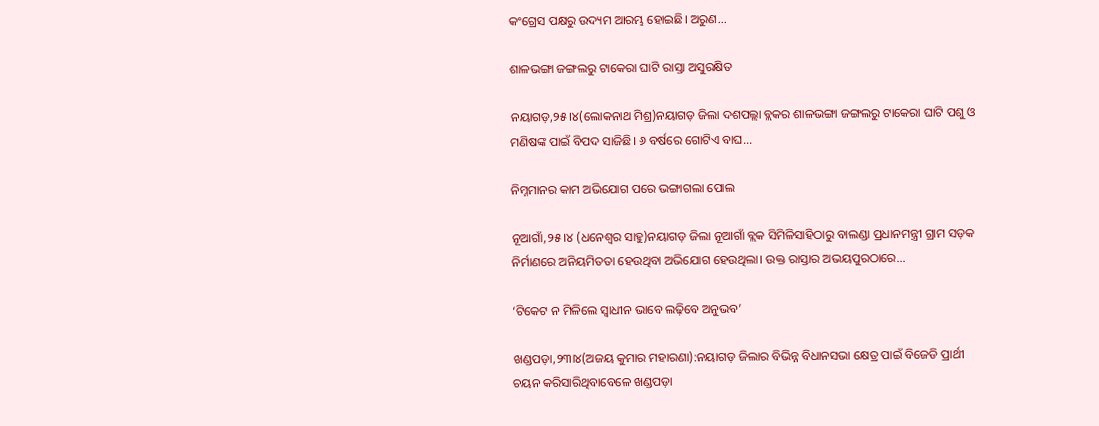କଂଗ୍ରେସ ପକ୍ଷରୁ ଉଦ୍ୟମ ଆରମ୍ଭ ହୋଇଛି। ଅରୁଣ...

ଶାଳଭଙ୍ଗା ଜଙ୍ଗଲରୁ ଟାକେରା ଘାଟି ରାସ୍ତା ଅସୁରକ୍ଷିତ

ନୟାଗଡ଼,୨୫।୪(ଲୋକନାଥ ମିଶ୍ର)ନୟାଗଡ଼ ଜିଲା ଦଶପଲ୍ଲା ବ୍ଲକର ଶାଳଭଙ୍ଗା ଜଙ୍ଗଲରୁ ଟାକେରା ଘାଟି ପଶୁ ଓ ମଣିଷଙ୍କ ପାଇଁ ବିପଦ ସାଜିଛି। ୬ ବର୍ଷରେ ଗୋଟିଏ ବାଘ...

ନିମ୍ନମାନର କାମ ଅଭିଯୋଗ ପରେ ଭଙ୍ଗାଗଲା ପୋଲ

ନୂଆଗାଁ,୨୫।୪ (ଧନେଶ୍ୱର ସାହୁ)ନୟାଗଡ଼ ଜିଲା ନୂଆଗାଁ ବ୍ଲକ ସିମିଳିସାହିଠାରୁ ବାଲଣ୍ଡା ପ୍ରଧାନମନ୍ତ୍ରୀ ଗ୍ରାମ ସଡ଼କ ନିର୍ମାଣରେ ଅନିୟମିତତା ହେଉଥିବା ଅଭିଯୋଗ ହେଉଥିଲା। ଉକ୍ତ ରାସ୍ତାର ଅଭୟପୁରଠାରେ...

‘ଟିକେଟ ନ ମିଳିଲେ ସ୍ବାଧୀନ ଭାବେ ଲଢ଼ିବେ ଅନୁଭବ’

ଖଣ୍ଡପଡ଼ା,୨୩ା୪(ଅଜୟ କୁମାର ମହାରଣା):ନୟାଗଡ଼ ଜିଲାର ବିଭିନ୍ନ ବିଧାନସଭା କ୍ଷେତ୍ର ପାଇଁ ବିଜେଡି ପ୍ରାର୍ଥୀ ଚୟନ କରିସାରିଥିବାବେଳେ ଖଣ୍ଡପଡ଼ା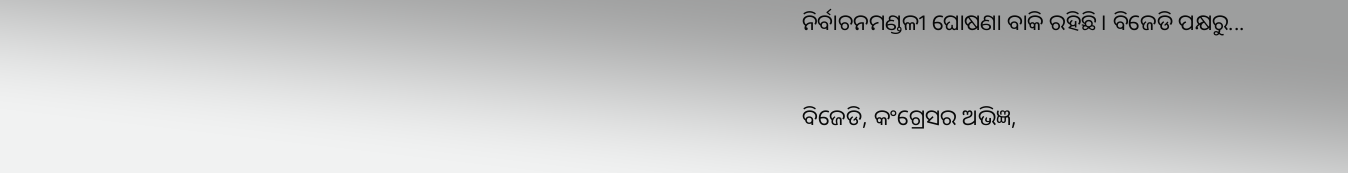ନିର୍ବାଚନମଣ୍ଡଳୀ ଘୋଷଣା ବାକି ରହିଛି। ବିଜେଡି ପକ୍ଷରୁ...

ବିଜେଡି, କଂଗ୍ରେସର ଅଭିଜ୍ଞ,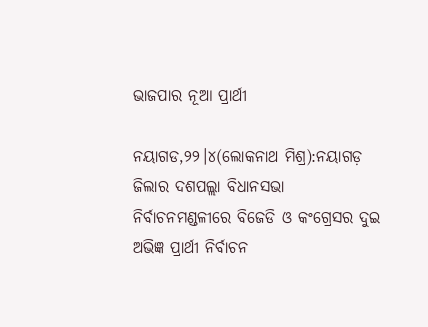ଭାଜପାର ନୂଆ ପ୍ରାର୍ଥୀ

ନୟାଗଡ,୨୨।୪(ଲୋକନାଥ ମିଶ୍ର):ନୟାଗଡ଼ ଜିଲାର ଦଶପଲ୍ଲା ବିଧାନସଭା ନିର୍ବାଚନମଣ୍ଡଳୀରେ ବିଜେଡି ଓ କଂଗ୍ରେସର ଦୁଇ ଅଭିଜ୍ଞ ପ୍ରାର୍ଥୀ ନିର୍ବାଚନ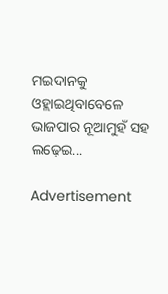ମଇଦାନକୁ ଓହ୍ଲାଇଥିବାବେଳେ ଭାଜପାର ନୂଆମୁହଁ ସହ ଲଢ଼େଇ...

Advertisement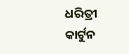ଧରିତ୍ରୀ କାର୍ଟୁନ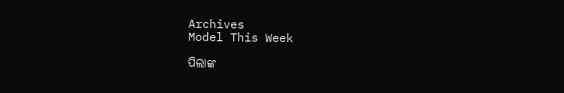Archives
Model This Week

ପିଲାଙ୍କ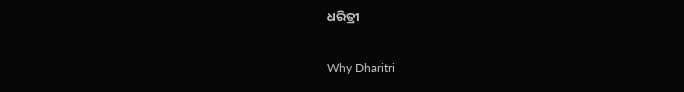ଧରିତ୍ରୀ

Why Dharitri